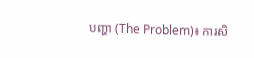បញ្ហា (The Problem)៖ ការសិ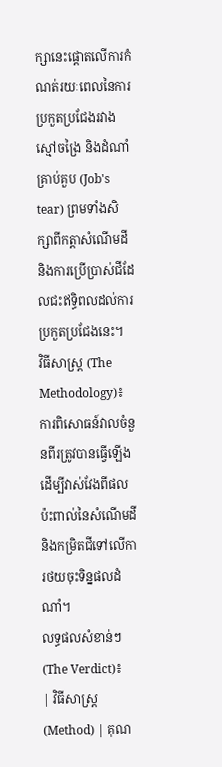ក្សានេះផ្តោតលើការកំណត់រយៈពេលនៃការប្រកួតប្រជែងរវាងស្មៅចង្រៃ និងដំណាំគ្រាប់គួប (Job's tear) ព្រមទាំងសិក្សាពីកត្តាសំណើមដី និងការប្រើប្រាស់ជីដែលជះឥទ្ធិពលដល់ការប្រកួតប្រជែងនេះ។
វិធីសាស្ត្រ (The Methodology)៖ ការពិសោធន៍វាលចំនួនពីរត្រូវបានធ្វើឡើងដើម្បីវាស់វែងពីផលប៉ះពាល់នៃសំណើមដី និងកម្រិតជីទៅលើការថយចុះទិន្នផលដំណាំ។
លទ្ធផលសំខាន់ៗ (The Verdict)៖
| វិធីសាស្ត្រ (Method) | គុណ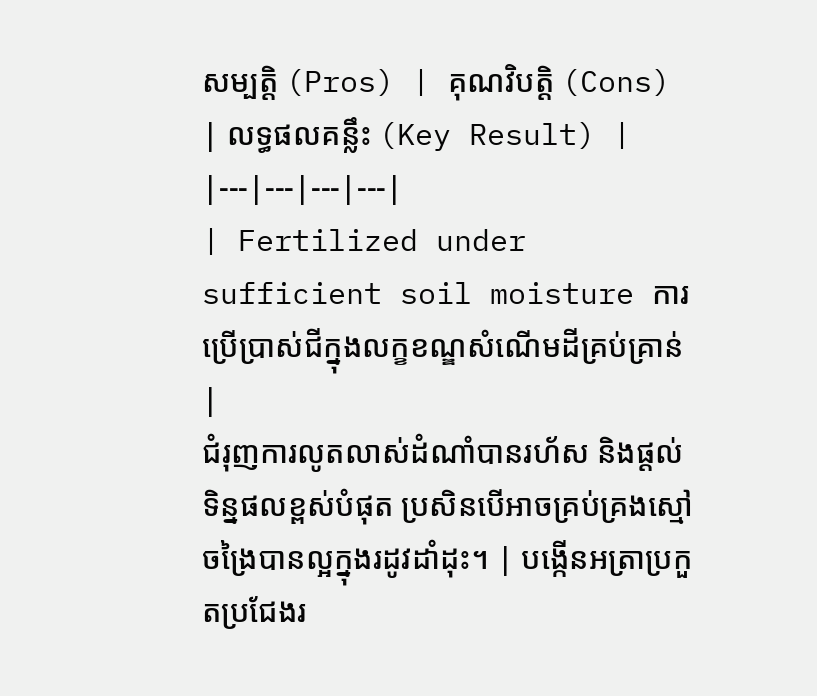សម្បត្តិ (Pros) | គុណវិបត្តិ (Cons) | លទ្ធផលគន្លឹះ (Key Result) |
|---|---|---|---|
| Fertilized under sufficient soil moisture ការប្រើប្រាស់ជីក្នុងលក្ខខណ្ឌសំណើមដីគ្រប់គ្រាន់ |
ជំរុញការលូតលាស់ដំណាំបានរហ័ស និងផ្តល់ទិន្នផលខ្ពស់បំផុត ប្រសិនបើអាចគ្រប់គ្រងស្មៅចង្រៃបានល្អក្នុងរដូវដាំដុះ។ | បង្កើនអត្រាប្រកួតប្រជែងរ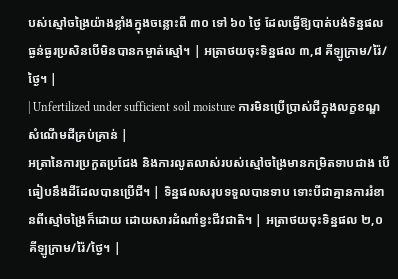បស់ស្មៅចង្រៃយ៉ាងខ្លាំងក្នុងចន្លោះពី ៣០ ទៅ ៦០ ថ្ងៃ ដែលធ្វើឱ្យបាត់បង់ទិន្នផលធ្ងន់ធ្ងរប្រសិនបើមិនបានកម្ចាត់ស្មៅ។ | អត្រាថយចុះទិន្នផល ៣,៨ គីឡូក្រាម/រ៉ៃ/ថ្ងៃ។ |
| Unfertilized under sufficient soil moisture ការមិនប្រើប្រាស់ជីក្នុងលក្ខខណ្ឌសំណើមដីគ្រប់គ្រាន់ |
អត្រានៃការប្រកួតប្រជែង និងការលូតលាស់របស់ស្មៅចង្រៃមានកម្រិតទាបជាង បើធៀបនឹងដីដែលបានប្រើជី។ | ទិន្នផលសរុបទទួលបានទាប ទោះបីជាគ្មានការរំខានពីស្មៅចង្រៃក៏ដោយ ដោយសារដំណាំខ្វះជីវជាតិ។ | អត្រាថយចុះទិន្នផល ២,០ គីឡូក្រាម/រ៉ៃ/ថ្ងៃ។ |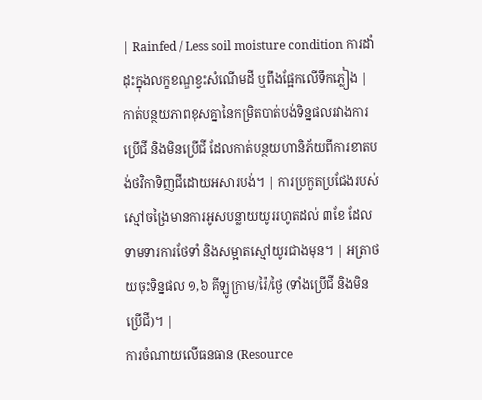| Rainfed / Less soil moisture condition ការដាំដុះក្នុងលក្ខខណ្ឌខ្វះសំណើមដី ឬពឹងផ្អែកលើទឹកភ្លៀង |
កាត់បន្ថយភាពខុសគ្នានៃកម្រិតបាត់បង់ទិន្នផលរវាងការប្រើជី និងមិនប្រើជី ដែលកាត់បន្ថយហានិភ័យពីការខាតបង់ថវិកាទិញជីដោយអសារបង់។ | ការប្រកួតប្រជែងរបស់ស្មៅចង្រៃមានការអូសបន្លាយយូររហូតដល់ ៣ខែ ដែលទាមទារការថែទាំ និងសម្អាតស្មៅយូរជាងមុន។ | អត្រាថយចុះទិន្នផល ១,៦ គីឡូក្រាម/រ៉ៃ/ថ្ងៃ (ទាំងប្រើជី និងមិនប្រើជី)។ |
ការចំណាយលើធនធាន (Resource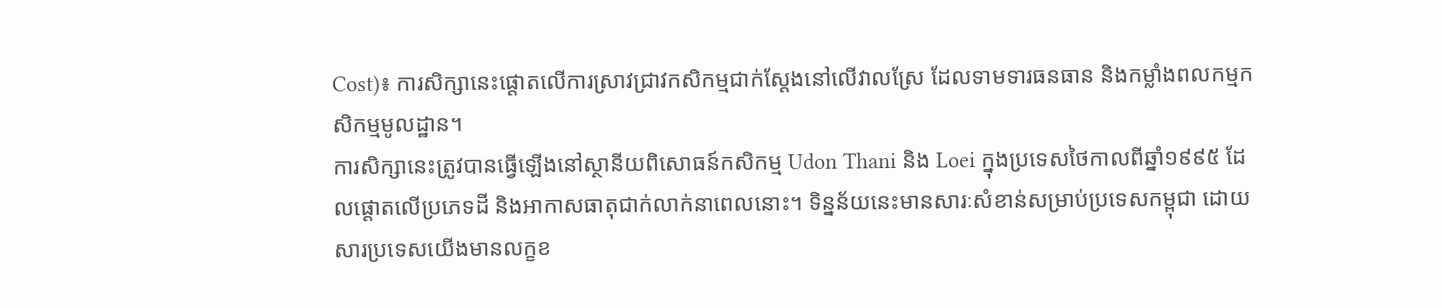Cost)៖ ការសិក្សានេះផ្តោតលើការស្រាវជ្រាវកសិកម្មជាក់ស្តែងនៅលើវាលស្រែ ដែលទាមទារធនធាន និងកម្លាំងពលកម្មកសិកម្មមូលដ្ឋាន។
ការសិក្សានេះត្រូវបានធ្វើឡើងនៅស្ថានីយពិសោធន៍កសិកម្ម Udon Thani និង Loei ក្នុងប្រទេសថៃកាលពីឆ្នាំ១៩៩៥ ដែលផ្តោតលើប្រភេទដី និងអាកាសធាតុជាក់លាក់នាពេលនោះ។ ទិន្នន័យនេះមានសារៈសំខាន់សម្រាប់ប្រទេសកម្ពុជា ដោយសារប្រទេសយើងមានលក្ខខ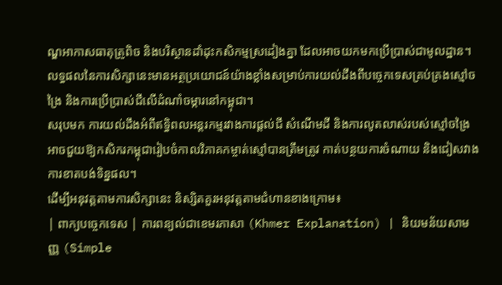ណ្ឌអាកាសធាតុត្រូពិច និងបរិស្ថានដាំដុះកសិកម្មស្រដៀងគ្នា ដែលអាចយកមកប្រើប្រាស់ជាមូលដ្ឋាន។
លទ្ធផលនៃការសិក្សានេះមានអត្ថប្រយោជន៍យ៉ាងខ្លាំងសម្រាប់ការយល់ដឹងពីបច្ចេកទេសគ្រប់គ្រងស្មៅចង្រៃ និងការប្រើប្រាស់ជីលើដំណាំចម្ការនៅកម្ពុជា។
សរុបមក ការយល់ដឹងអំពីឥទ្ធិពលអន្តរកម្មរវាងការផ្តល់ជី សំណើមដី និងការលូតលាស់របស់ស្មៅចង្រៃ អាចជួយឱ្យកសិករកម្ពុជារៀបចំកាលវិភាគកម្ចាត់ស្មៅបានត្រឹមត្រូវ កាត់បន្ថយការចំណាយ និងជៀសវាងការខាតបង់ទិន្នផល។
ដើម្បីអនុវត្តតាមការសិក្សានេះ និស្សិតគួរអនុវត្តតាមជំហានខាងក្រោម៖
| ពាក្យបច្ចេកទេស | ការពន្យល់ជាខេមរភាសា (Khmer Explanation) | និយមន័យសាមញ្ញ (Simple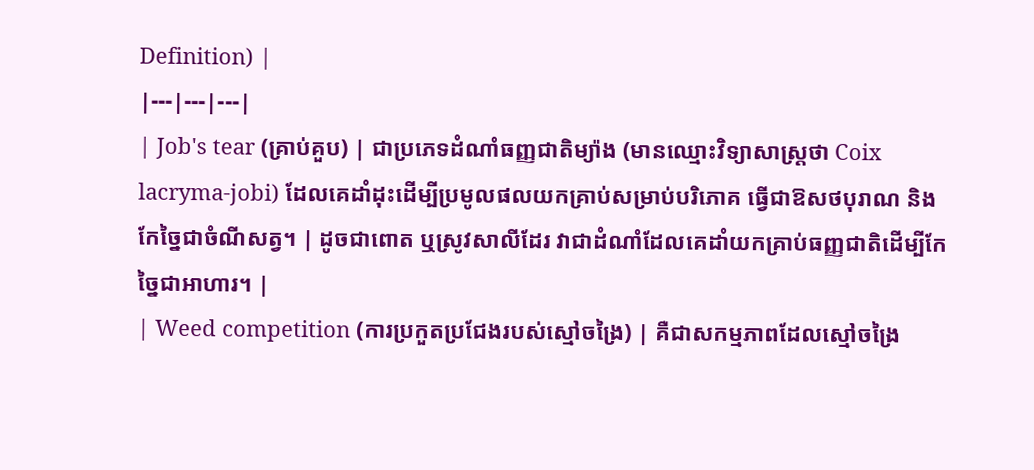Definition) |
|---|---|---|
| Job's tear (គ្រាប់គួប) | ជាប្រភេទដំណាំធញ្ញជាតិម្យ៉ាង (មានឈ្មោះវិទ្យាសាស្ត្រថា Coix lacryma-jobi) ដែលគេដាំដុះដើម្បីប្រមូលផលយកគ្រាប់សម្រាប់បរិភោគ ធ្វើជាឱសថបុរាណ និងកែច្នៃជាចំណីសត្វ។ | ដូចជាពោត ឬស្រូវសាលីដែរ វាជាដំណាំដែលគេដាំយកគ្រាប់ធញ្ញជាតិដើម្បីកែច្នៃជាអាហារ។ |
| Weed competition (ការប្រកួតប្រជែងរបស់ស្មៅចង្រៃ) | គឺជាសកម្មភាពដែលស្មៅចង្រៃ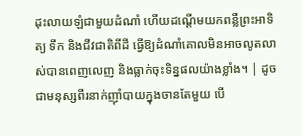ដុះលាយឡំជាមួយដំណាំ ហើយដណ្តើមយកពន្លឺព្រះអាទិត្យ ទឹក និងជីវជាតិពីដី ធ្វើឱ្យដំណាំគោលមិនអាចលូតលាស់បានពេញលេញ និងធ្លាក់ចុះទិន្នផលយ៉ាងខ្លាំង។ | ដូចជាមនុស្សពីរនាក់ញ៉ាំបាយក្នុងចានតែមួយ បើ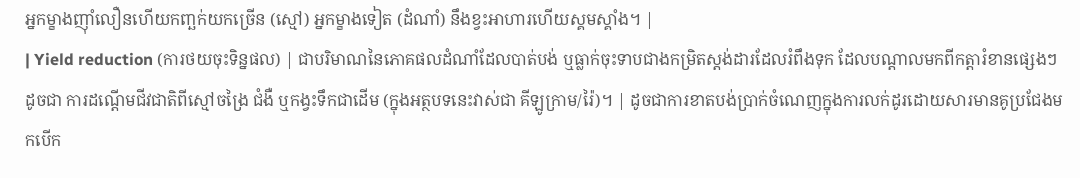អ្នកម្ខាងញ៉ាំលឿនហើយកញ្ឆក់យកច្រើន (ស្មៅ) អ្នកម្ខាងទៀត (ដំណាំ) នឹងខ្វះអាហារហើយស្គមស្គាំង។ |
| Yield reduction (ការថយចុះទិន្នផល) | ជាបរិមាណនៃភោគផលដំណាំដែលបាត់បង់ ឬធ្លាក់ចុះទាបជាងកម្រិតស្តង់ដារដែលរំពឹងទុក ដែលបណ្តាលមកពីកត្តារំខានផ្សេងៗដូចជា ការដណ្តើមជីវជាតិពីស្មៅចង្រៃ ជំងឺ ឬកង្វះទឹកជាដើម (ក្នុងអត្ថបទនេះវាស់ជា គីឡូក្រាម/រ៉ៃ)។ | ដូចជាការខាតបង់ប្រាក់ចំណេញក្នុងការលក់ដូរដោយសារមានគូប្រជែងមកបើក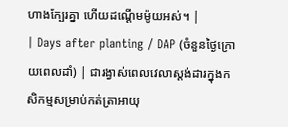ហាងក្បែរគ្នា ហើយដណ្ដើមម៉ូយអស់។ |
| Days after planting / DAP (ចំនួនថ្ងៃក្រោយពេលដាំ) | ជារង្វាស់ពេលវេលាស្តង់ដារក្នុងកសិកម្មសម្រាប់កត់ត្រាអាយុ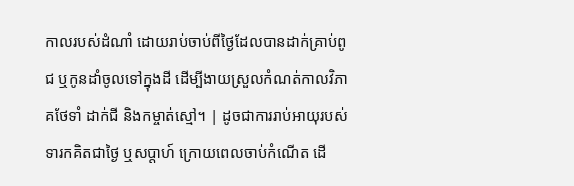កាលរបស់ដំណាំ ដោយរាប់ចាប់ពីថ្ងៃដែលបានដាក់គ្រាប់ពូជ ឬកូនដាំចូលទៅក្នុងដី ដើម្បីងាយស្រួលកំណត់កាលវិភាគថែទាំ ដាក់ជី និងកម្ចាត់ស្មៅ។ | ដូចជាការរាប់អាយុរបស់ទារកគិតជាថ្ងៃ ឬសប្តាហ៍ ក្រោយពេលចាប់កំណើត ដើ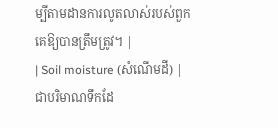ម្បីតាមដានការលូតលាស់របស់ពួកគេឱ្យបានត្រឹមត្រូវ។ |
| Soil moisture (សំណើមដី) | ជាបរិមាណទឹកដែ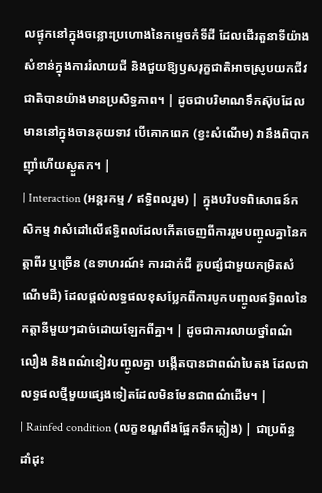លផ្ទុកនៅក្នុងចន្លោះប្រហោងនៃកម្ទេចកំទីដី ដែលដើរតួនាទីយ៉ាងសំខាន់ក្នុងការរំលាយជី និងជួយឱ្យឫសរុក្ខជាតិអាចស្រូបយកជីវជាតិបានយ៉ាងមានប្រសិទ្ធភាព។ | ដូចជាបរិមាណទឹកស៊ុបដែលមាននៅក្នុងចានគុយទាវ បើគោកពេក (ខ្វះសំណើម) វានឹងពិបាកញ៉ាំហើយស្ងួតក។ |
| Interaction (អន្តរកម្ម / ឥទ្ធិពលរួម) | ក្នុងបរិបទពិសោធន៍កសិកម្ម វាសំដៅលើឥទ្ធិពលដែលកើតចេញពីការរួមបញ្ចូលគ្នានៃកត្តាពីរ ឬច្រើន (ឧទាហរណ៍៖ ការដាក់ជី គួបផ្សំជាមួយកម្រិតសំណើមដី) ដែលផ្តល់លទ្ធផលខុសប្លែកពីការបូកបញ្ចូលឥទ្ធិពលនៃកត្តានីមួយៗដាច់ដោយឡែកពីគ្នា។ | ដូចជាការលាយថ្នាំពណ៌លឿង និងពណ៌ខៀវបញ្ចូលគ្នា បង្កើតបានជាពណ៌បៃតង ដែលជាលទ្ធផលថ្មីមួយផ្សេងទៀតដែលមិនមែនជាពណ៌ដើម។ |
| Rainfed condition (លក្ខខណ្ឌពឹងផ្អែកទឹកភ្លៀង) | ជាប្រព័ន្ធដាំដុះ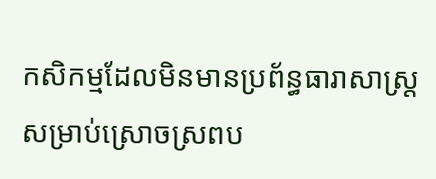កសិកម្មដែលមិនមានប្រព័ន្ធធារាសាស្ត្រសម្រាប់ស្រោចស្រពប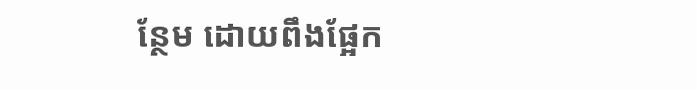ន្ថែម ដោយពឹងផ្អែក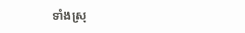ទាំងស្រុ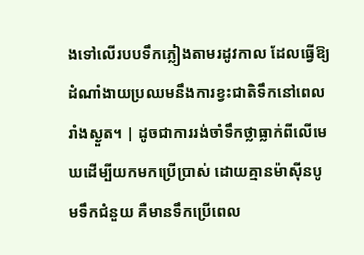ងទៅលើរបបទឹកភ្លៀងតាមរដូវកាល ដែលធ្វើឱ្យដំណាំងាយប្រឈមនឹងការខ្វះជាតិទឹកនៅពេលរាំងស្ងួត។ | ដូចជាការរង់ចាំទឹកថ្លាធ្លាក់ពីលើមេឃដើម្បីយកមកប្រើប្រាស់ ដោយគ្មានម៉ាស៊ីនបូមទឹកជំនួយ គឺមានទឹកប្រើពេល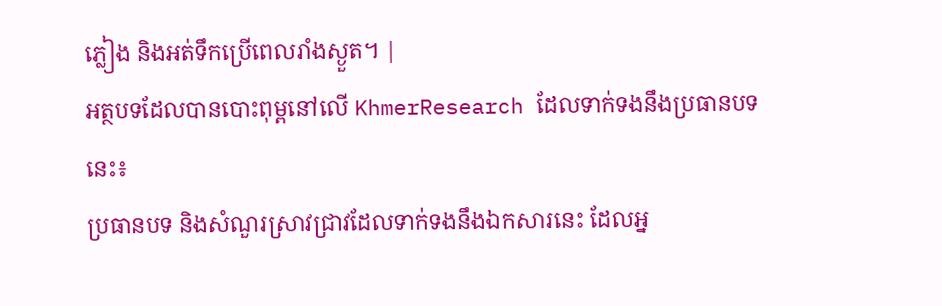ភ្លៀង និងអត់ទឹកប្រើពេលរាំងស្ងួត។ |
អត្ថបទដែលបានបោះពុម្ពនៅលើ KhmerResearch ដែលទាក់ទងនឹងប្រធានបទនេះ៖
ប្រធានបទ និងសំណួរស្រាវជ្រាវដែលទាក់ទងនឹងឯកសារនេះ ដែលអ្ន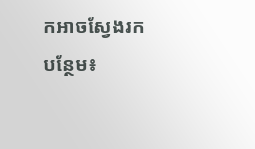កអាចស្វែងរកបន្ថែម៖